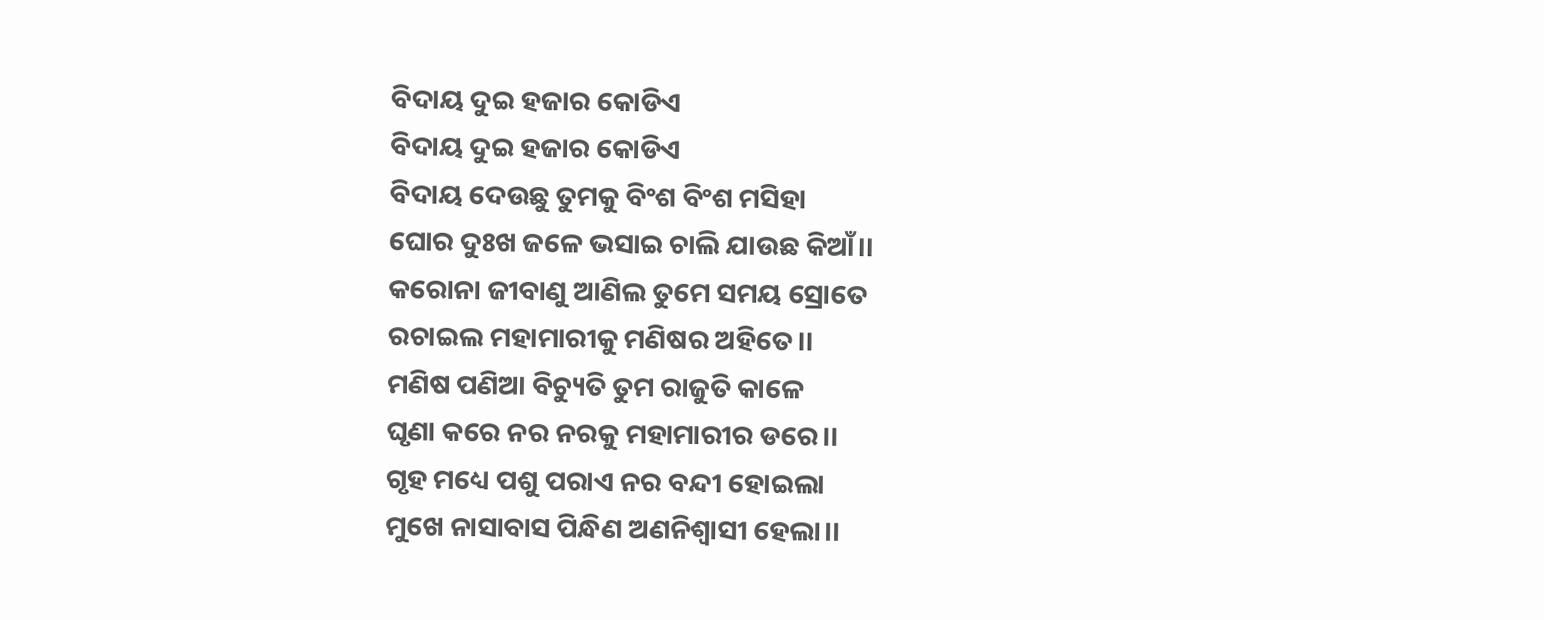ବିଦାୟ ଦୁଇ ହଜାର କୋଡିଏ
ବିଦାୟ ଦୁଇ ହଜାର କୋଡିଏ
ବିଦାୟ ଦେଉଛୁ ତୁମକୁ ବିଂଶ ବିଂଶ ମସିହା
ଘୋର ଦୁଃଖ ଜଳେ ଭସାଇ ଚାଲି ଯାଉଛ କିଆଁ।।
କରୋନା ଜୀବାଣୁ ଆଣିଲ ତୁମେ ସମୟ ସ୍ରୋତେ
ରଚାଇଲ ମହାମାରୀକୁ ମଣିଷର ଅହିତେ।।
ମଣିଷ ପଣିଆ ବିଚ୍ୟୁତି ତୁମ ରାଜୁତି କାଳେ
ଘୃଣା କରେ ନର ନରକୁ ମହାମାରୀର ଡରେ।।
ଗୃହ ମଧ୍ୟେ ପଶୁ ପରାଏ ନର ବନ୍ଦୀ ହୋଇଲା
ମୁଖେ ନାସାବାସ ପିନ୍ଧିଣ ଅଣନିଶ୍ୱାସୀ ହେଲା।।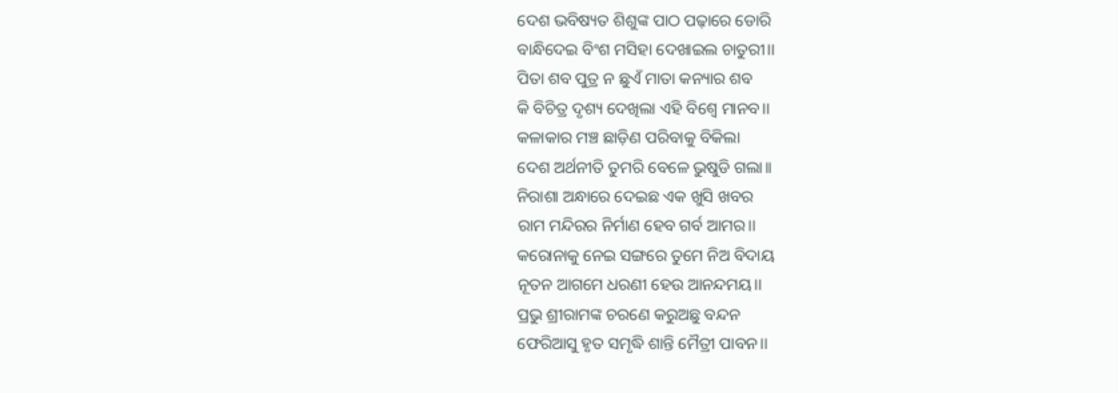ଦେଶ ଭବିଷ୍ୟତ ଶିଶୁଙ୍କ ପାଠ ପଢ଼ାରେ ଡୋରି
ବାନ୍ଧିଦେଇ ବିଂଶ ମସିହା ଦେଖାଇଲ ଚାତୁରୀ।।
ପିତା ଶବ ପୁତ୍ର ନ ଛୁଏଁ ମାତା କନ୍ୟାର ଶବ
କି ବିଚିତ୍ର ଦୃଶ୍ୟ ଦେଖିଲା ଏହି ବିଶ୍ୱେ ମାନବ।।
କଳାକାର ମଞ୍ଚ ଛାଡ଼ିଣ ପରିବାକୁ ବିକିଲା
ଦେଶ ଅର୍ଥନୀତି ତୁମରି ବେଳେ ଭୁଷୁଡି ଗଲା।।
ନିରାଶା ଅନ୍ଧାରେ ଦେଇଛ ଏକ ଖୁସି ଖବର
ରାମ ମନ୍ଦିରର ନିର୍ମାଣ ହେବ ଗର୍ବ ଆମର।।
କରୋନାକୁ ନେଇ ସଙ୍ଗରେ ତୁମେ ନିଅ ବିଦାୟ
ନୂତନ ଆଗମେ ଧରଣୀ ହେଉ ଆନନ୍ଦମୟ।।
ପ୍ରଭୁ ଶ୍ରୀରାମଙ୍କ ଚରଣେ କରୁଅଛୁ ବନ୍ଦନ
ଫେରିଆସୁ ହୃତ ସମୃଦ୍ଧି ଶାନ୍ତି ମୈତ୍ରୀ ପାବନ।।